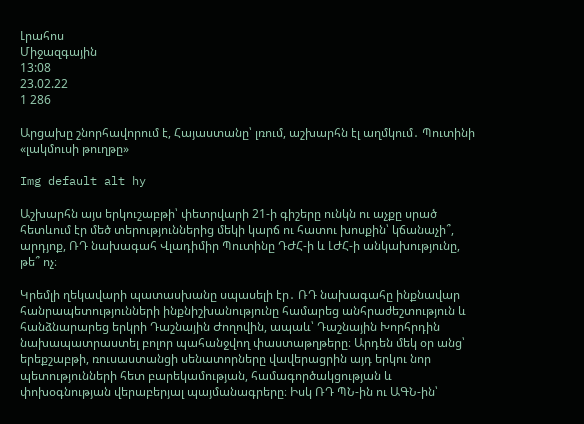Լրահոս
Միջազգային
13:08
23.02.22
1 286

Արցախը շնորհավորում է, Հայաստանը՝ լռում, աշխարհն էլ աղմկում․ Պուտինի  «լակմուսի թուղթը»

Img default alt hy

Աշխարհն այս երկուշաբթի՝ փետրվարի 21-ի գիշերը ունկն ու աչքը սրած հետևում էր մեծ տերություններից մեկի կարճ ու հատու խոսքին՝ կճանաչի՞, արդյոք, ՌԴ նախագահ Վլադիմիր Պուտինը ԴԺՀ-ի և ԼԺՀ-ի անկախությունը, թե՞ ոչ։

Կրեմլի ղեկավարի պատասխանը սպասելի էր․ ՌԴ նախագահը ինքնավար հանրապետությունների ինքնիշխանությունը համարեց անհրաժեշտություն և հանձնարարեց երկրի Դաշնային Ժողովին, ապաև՝ Դաշնային Խորհրդին նախապատրաստել բոլոր պահանջվող փաստաթղթերը։ Արդեն մեկ օր անց՝ երեքշաբթի, ռուսաստանցի սենատորները վավերացրին այդ երկու նոր պետությունների հետ բարեկամության, համագործակցության և փոխօգնության վերաբերյալ պայմանագրերը։ Իսկ ՌԴ ՊՆ-ին ու ԱԳՆ-ին՝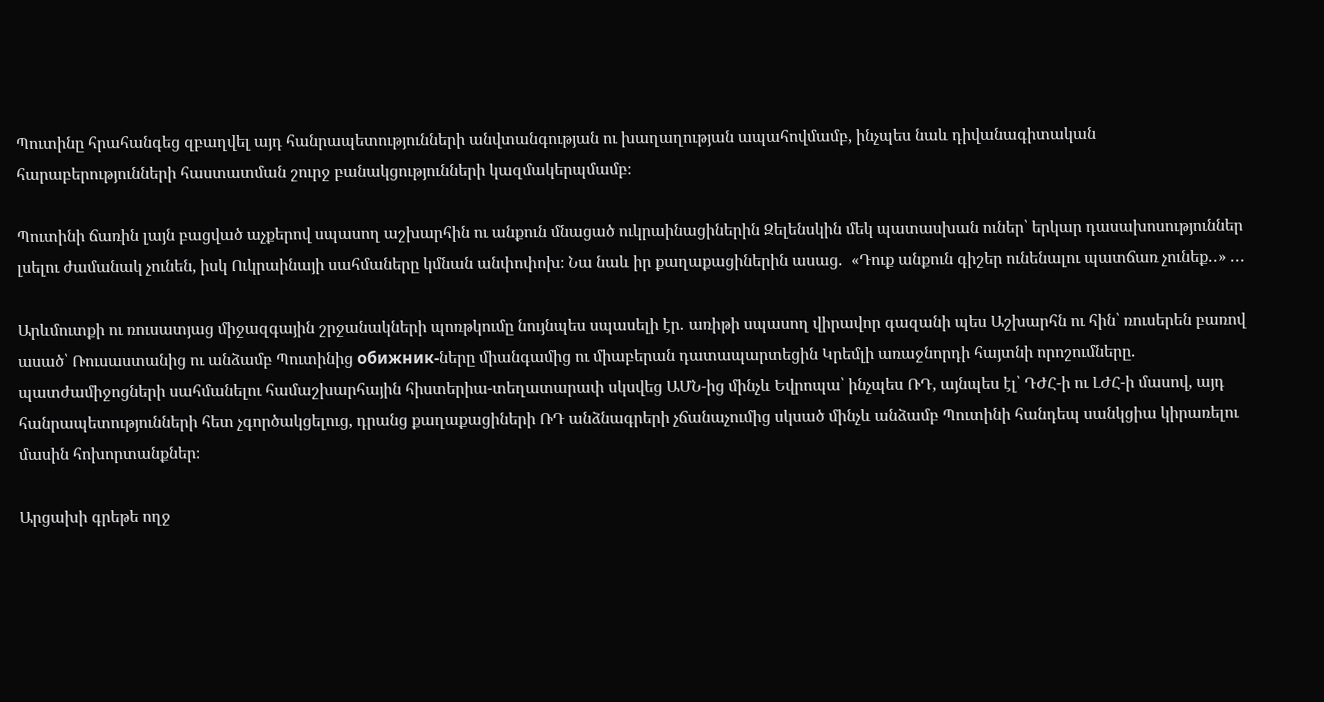Պուտինը հրահանգեց զբաղվել այդ հանրապետությունների անվտանգության ու խաղաղության ապահովմամբ, ինչպես նաև դիվանագիտական հարաբերությունների հաստատման շուրջ բանակցությունների կազմակերպմամբ։

Պուտինի ճառին լայն բացված աչքերով սպասող աշխարհին ու անքուն մնացած ուկրաինացիներին Զելենսկին մեկ պատասխան ուներ՝ երկար դասախոսություններ լսելու ժամանակ չունեն, իսկ Ուկրաինայի սահմաները կմնան անփոփոխ։ Նա նաև իր քաղաքացիներին ասաց․  «Դուք անքուն գիշեր ունենալու պատճառ չունեք․․» ․․․

Արևմուտքի ու ռուսատյաց միջազգային շրջանակների պոռթկումը նույնպես սպասելի էր․ առիթի սպասող վիրավոր գազանի պես Աշխարհն ու հին՝ ռուսերեն բառով ասած՝ Ռուսաստանից ու անձամբ Պուտինից обижник-ները միանգամից ու միաբերան դատապարտեցին Կրեմլի առաջնորդի հայտնի որոշումները․ պատժամիջոցների սահմանելու համաշխարհային հիստերիա-տեղատարափ սկսվեց ԱՄՆ-ից մինչև Եվրոպա՝ ինչպես ՌԴ, այնպես էլ՝ ԴԺՀ-ի ու ԼԺՀ-ի մասով, այդ հանրապետությունների հետ չգործակցելուց, դրանց քաղաքացիների ՌԴ անձնագրերի չճանաչումից սկսած մինչև անձամբ Պուտինի հանդեպ սանկցիա կիրառելու մասին հոխորտանքներ։

Արցախի գրեթե ողջ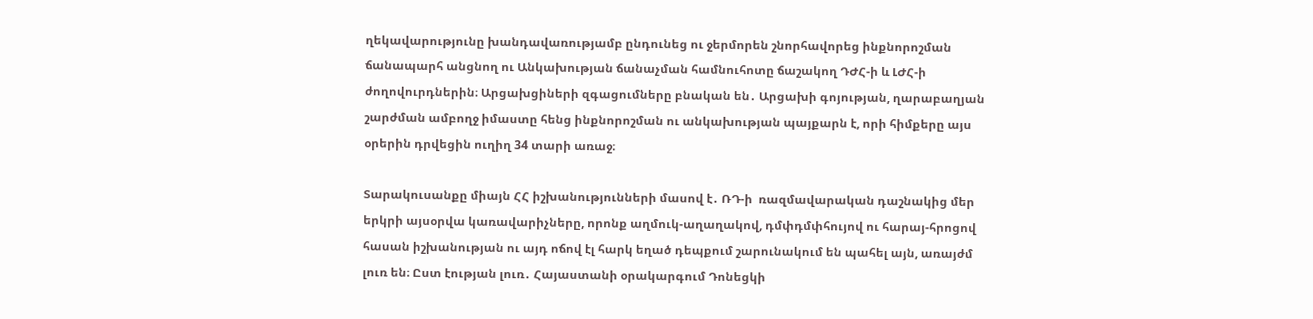ղեկավարությունը խանդավառությամբ ընդունեց ու ջերմորեն շնորհավորեց ինքնորոշման ճանապարհ անցնող ու Անկախության ճանաչման համնուհոտը ճաշակող ԴԺՀ-ի և ԼԺՀ-ի ժողովուրդներին։ Արցախցիների զգացումները բնական են․ Արցախի գոյության, ղարաբաղյան շարժման ամբողջ իմաստը հենց ինքնորոշման ու անկախության պայքարն է, որի հիմքերը այս օրերին դրվեցին ուղիղ 34 տարի առաջ։

Տարակուսանքը միայն ՀՀ իշխանությունների մասով է․ ՌԴ-ի  ռազմավարական դաշնակից մեր երկրի այսօրվա կառավարիչները, որոնք աղմուկ-աղաղակով, դմփդմփհույով ու հարայ-հրոցով հասան իշխանության ու այդ ոճով էլ հարկ եղած դեպքում շարունակում են պահել այն, առայժմ լուռ են։ Ըստ էության լուռ․ Հայաստանի օրակարգում Դոնեցկի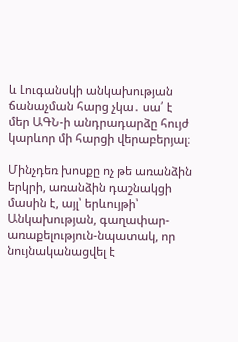և Լուգանսկի անկախության ճանաչման հարց չկա․ սա՛ է մեր ԱԳՆ-ի անդրադարձը հույժ կարևոր մի հարցի վերաբերյալ։

Մինչդեռ խոսքը ոչ թե առանձին երկրի, առանձին դաշնակցի մասին է, այլ՝ երևույթի՝ Անկախության, գաղափար-առաքելություն-նպատակ, որ նույնականացվել է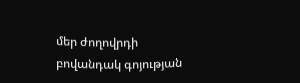մեր ժողովրդի բովանդակ գոյության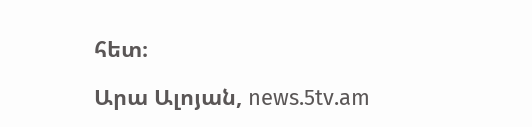հետ։

Արա Ալոյան, news.5tv.am